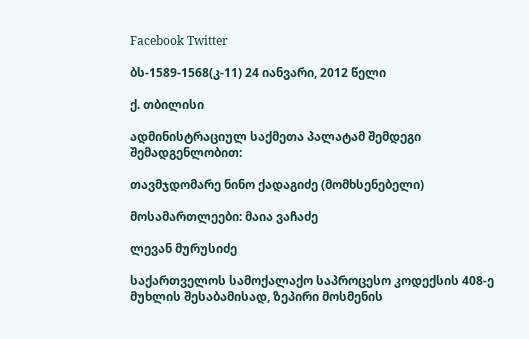Facebook Twitter

ბს-1589-1568(კ-11) 24 იანვარი, 2012 წელი

ქ. თბილისი

ადმინისტრაციულ საქმეთა პალატამ შემდეგი შემადგენლობით:

თავმჯდომარე ნინო ქადაგიძე (მომხსენებელი)

მოსამართლეები: მაია ვაჩაძე

ლევან მურუსიძე

საქართველოს სამოქალაქო საპროცესო კოდექსის 408-ე მუხლის შესაბამისად, ზეპირი მოსმენის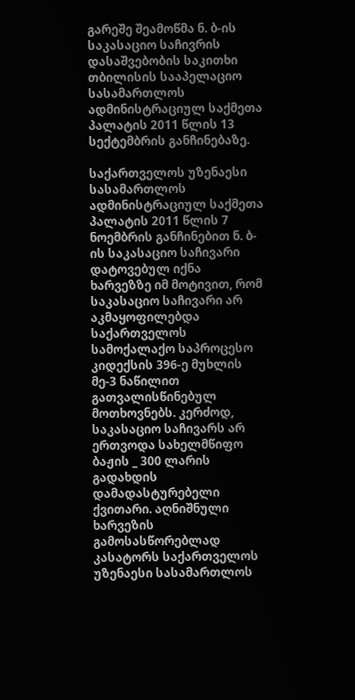გარეშე შეამოწმა ნ. ბ-ის საკასაციო საჩივრის დასაშვებობის საკითხი თბილისის სააპელაციო სასამართლოს ადმინისტრაციულ საქმეთა პალატის 2011 წლის 13 სექტემბრის განჩინებაზე.

საქართველოს უზენაესი სასამართლოს ადმინისტრაციულ საქმეთა პალატის 2011 წლის 7 ნოემბრის განჩინებით ნ. ბ-ის საკასაციო საჩივარი დატოვებულ იქნა ხარვეზზე იმ მოტივით, რომ საკასაციო საჩივარი არ აკმაყოფილებდა საქართველოს სამოქალაქო საპროცესო კიდექსის 396-ე მუხლის მე-3 ნაწილით გათვალისწინებულ მოთხოვნებს. კერძოდ, საკასაციო საჩივარს არ ერთვოდა სახელმწიფო ბაჟის _ 300 ლარის გადახდის დამადასტურებელი ქვითარი. აღნიშნული ხარვეზის გამოსასწორებლად კასატორს საქართველოს უზენაესი სასამართლოს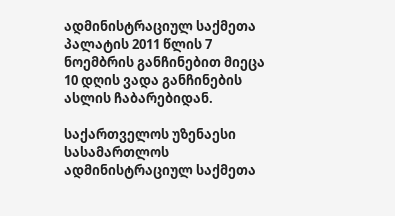ადმინისტრაციულ საქმეთა პალატის 2011 წლის 7 ნოემბრის განჩინებით მიეცა 10 დღის ვადა განჩინების ასლის ჩაბარებიდან.

საქართველოს უზენაესი სასამართლოს ადმინისტრაციულ საქმეთა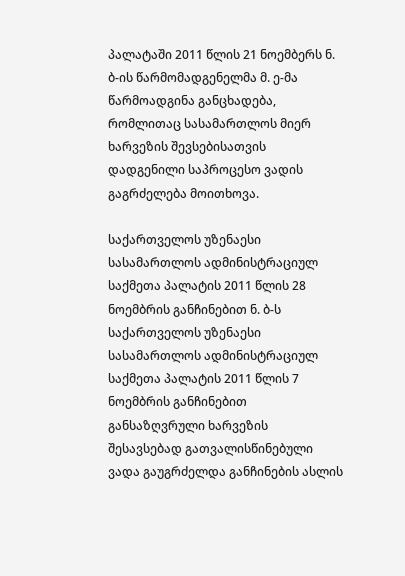პალატაში 2011 წლის 21 ნოემბერს ნ. ბ-ის წარმომადგენელმა მ. ე-მა წარმოადგინა განცხადება, რომლითაც სასამართლოს მიერ ხარვეზის შევსებისათვის დადგენილი საპროცესო ვადის გაგრძელება მოითხოვა.

საქართველოს უზენაესი სასამართლოს ადმინისტრაციულ საქმეთა პალატის 2011 წლის 28 ნოემბრის განჩინებით ნ. ბ-ს საქართველოს უზენაესი სასამართლოს ადმინისტრაციულ საქმეთა პალატის 2011 წლის 7 ნოემბრის განჩინებით განსაზღვრული ხარვეზის შესავსებად გათვალისწინებული ვადა გაუგრძელდა განჩინების ასლის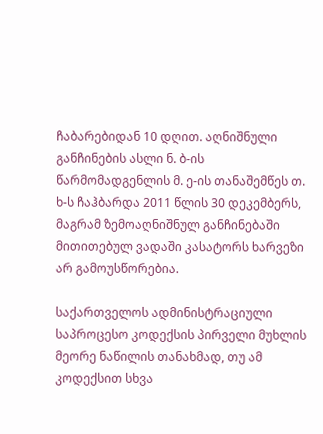ჩაბარებიდან 10 დღით. აღნიშნული განჩინების ასლი ნ. ბ-ის წარმომადგენლის მ. ე-ის თანაშემწეს თ. ხ-ს ჩაჰბარდა 2011 წლის 30 დეკემბერს, მაგრამ ზემოაღნიშნულ განჩინებაში მითითებულ ვადაში კასატორს ხარვეზი არ გამოუსწორებია.

საქართველოს ადმინისტრაციული საპროცესო კოდექსის პირველი მუხლის მეორე ნაწილის თანახმად, თუ ამ კოდექსით სხვა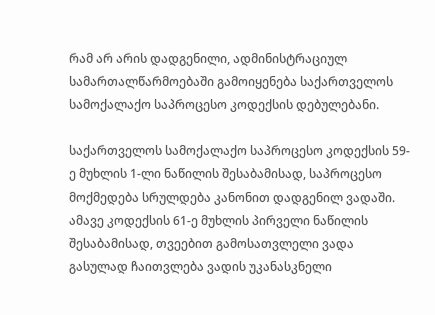რამ არ არის დადგენილი, ადმინისტრაციულ სამართალწარმოებაში გამოიყენება საქართველოს სამოქალაქო საპროცესო კოდექსის დებულებანი.

საქართველოს სამოქალაქო საპროცესო კოდექსის 59-ე მუხლის 1-ლი ნაწილის შესაბამისად, საპროცესო მოქმედება სრულდება კანონით დადგენილ ვადაში. ამავე კოდექსის 61-ე მუხლის პირველი ნაწილის შესაბამისად, თვეებით გამოსათვლელი ვადა გასულად ჩაითვლება ვადის უკანასკნელი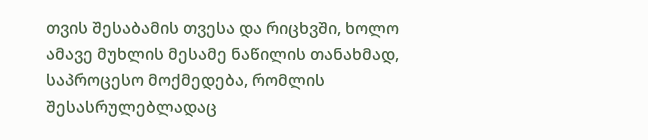თვის შესაბამის თვესა და რიცხვში, ხოლო ამავე მუხლის მესამე ნაწილის თანახმად, საპროცესო მოქმედება, რომლის შესასრულებლადაც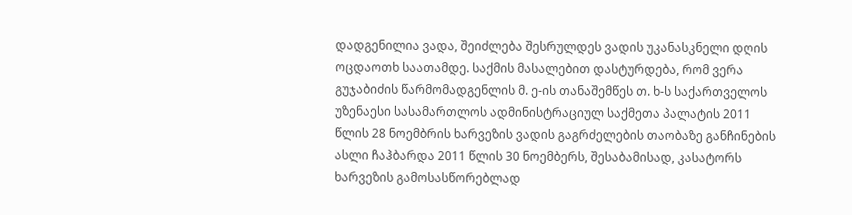დადგენილია ვადა, შეიძლება შესრულდეს ვადის უკანასკნელი დღის ოცდაოთხ საათამდე. საქმის მასალებით დასტურდება, რომ ვერა გუჯაბიძის წარმომადგენლის მ. ე-ის თანაშემწეს თ. ხ-ს საქართველოს უზენაესი სასამართლოს ადმინისტრაციულ საქმეთა პალატის 2011 წლის 28 ნოემბრის ხარვეზის ვადის გაგრძელების თაობაზე განჩინების ასლი ჩაჰბარდა 2011 წლის 30 ნოემბერს, შესაბამისად, კასატორს ხარვეზის გამოსასწორებლად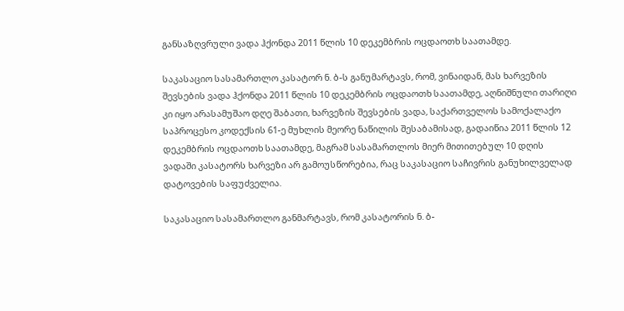განსაზღვრული ვადა ჰქონდა 2011 წლის 10 დეკემბრის ოცდაოთხ საათამდე.

საკასაციო სასამართლო კასატორ ნ. ბ-ს განუმარტავს, რომ, ვინაიდან, მას ხარვეზის შევსების ვადა ჰქონდა 2011 წლის 10 დეკემბრის ოცდაოთხ საათამდე, აღნიშნული თარიღი კი იყო არასამუშაო დღე შაბათი, ხარვეზის შევსების ვადა, საქართველოს სამოქალაქო საპროცესო კოდექსის 61-ე მუხლის მეორე ნაწილის შესაბამისად, გადაიწია 2011 წლის 12 დეკემბრის ოცდაოთხ საათამდე, მაგრამ სასამართლოს მიერ მითითებულ 10 დღის ვადაში კასატორს ხარვეზი არ გამოუსწორებია, რაც საკასაციო საჩივრის განუხილველად დატოვების საფუძველია.

საკასაციო სასამართლო განმარტავს, რომ კასატორის ნ. ბ-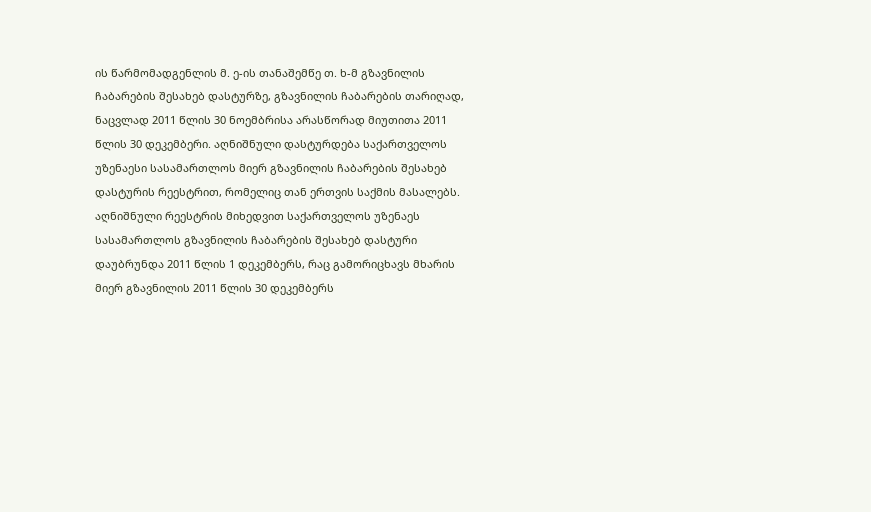ის წარმომადგენლის მ. ე-ის თანაშემწე თ. ხ-მ გზავნილის ჩაბარების შესახებ დასტურზე, გზავნილის ჩაბარების თარიღად, ნაცვლად 2011 წლის 30 ნოემბრისა არასწორად მიუთითა 2011 წლის 30 დეკემბერი. აღნიშნული დასტურდება საქართველოს უზენაესი სასამართლოს მიერ გზავნილის ჩაბარების შესახებ დასტურის რეესტრით, რომელიც თან ერთვის საქმის მასალებს. აღნიშნული რეესტრის მიხედვით საქართველოს უზენაეს სასამართლოს გზავნილის ჩაბარების შესახებ დასტური დაუბრუნდა 2011 წლის 1 დეკემბერს, რაც გამორიცხავს მხარის მიერ გზავნილის 2011 წლის 30 დეკემბერს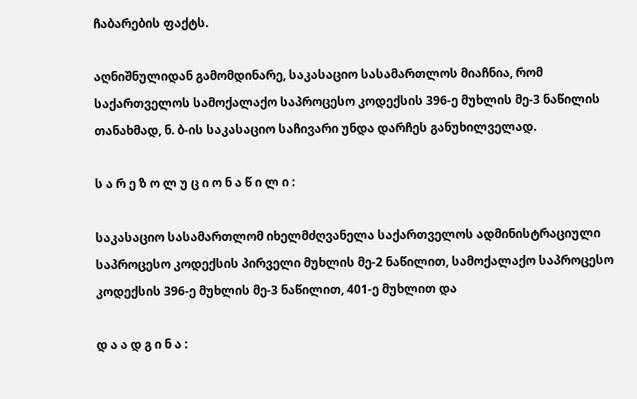ჩაბარების ფაქტს.

აღნიშნულიდან გამომდინარე, საკასაციო სასამართლოს მიაჩნია, რომ საქართველოს სამოქალაქო საპროცესო კოდექსის 396-ე მუხლის მე-3 ნაწილის თანახმად, ნ. ბ-ის საკასაციო საჩივარი უნდა დარჩეს განუხილველად.

ს ა რ ე ზ ო ლ უ ც ი ო ნ ა წ ი ლ ი :

საკასაციო სასამართლომ იხელმძღვანელა საქართველოს ადმინისტრაციული საპროცესო კოდექსის პირველი მუხლის მე-2 ნაწილით, სამოქალაქო საპროცესო კოდექსის 396-ე მუხლის მე-3 ნაწილით, 401-ე მუხლით და

დ ა ა დ გ ი ნ ა :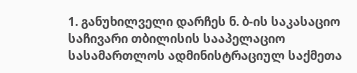1. განუხილველი დარჩეს ნ. ბ-ის საკასაციო საჩივარი თბილისის სააპელაციო სასამართლოს ადმინისტრაციულ საქმეთა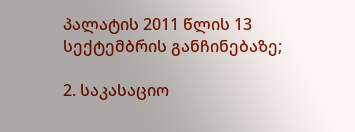პალატის 2011 წლის 13 სექტემბრის განჩინებაზე;

2. საკასაციო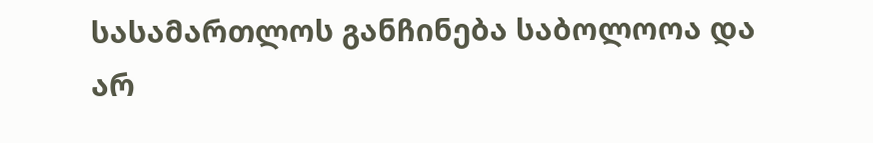სასამართლოს განჩინება საბოლოოა და არ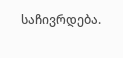საჩივრდება.